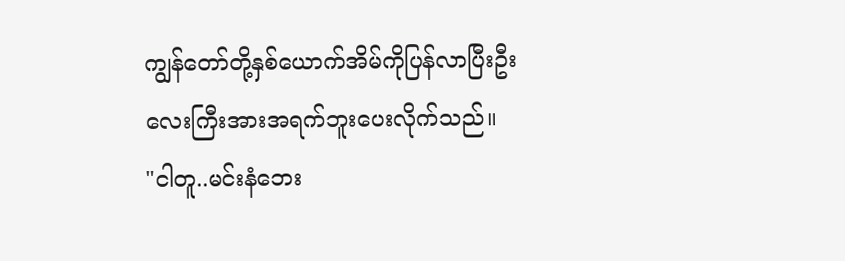ကျွန်တော်တို့နှစ်ယောက်အိမ်ကိုပြန်လာပြီးဦးလေးကြီးအားအရက်ဘူးပေးလိုက်သည်။
"ငါတူ..မင်းနံဘေး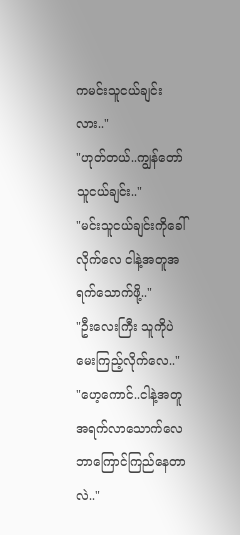ကမင်းသူငယ်ချင်းလား.."
"ဟုတ်တယ်..ကျွန်တော်သူငယ်ချင်း.."
"မင်းသူငယ်ချင်းကိုခေါ်လိုက်လေ ငါနဲ့အတူအရက်သောက်ဖို့.."
"ဦးလေးကြီး သူကိုပဲမေးကြည့်လိုက်လေ.."
"ဟေ့ကောင်..ငါနဲ့အတူအရက်လာသောက်လေဘာကြောင်ကြည်နေတာလဲ.."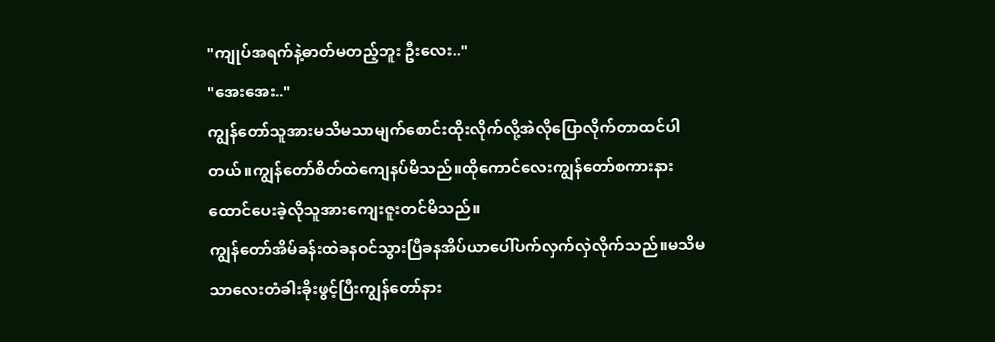"ကျုပ်အရက်နဲ့ဓာတ်မတည့်ဘူး ဦးလေး.."
"အေးအေး.."
ကျွန်တော်သူအားမသိမသာမျက်စောင်းထိုးလိုက်လို့အဲလိုပြောလိုက်တာထင်ပါတယ်။ကျွန်တော်စိတ်ထဲကျေနပ်မိသည်။ထိုကောင်လေးကျွန်တော်စကားနားထောင်ပေးခဲ့လိုသူအားကျေးဇူးတင်မိသည်။
ကျွန်တော်အိမ်ခန်းထဲခနဝင်သွားပြီခနအိပ်ယာပေါ်ပက်လှက်လှဲလိုက်သည်။မသိမသာလေးတံခါးခိုးဖွင့်ပြီးကျွန်တော်နား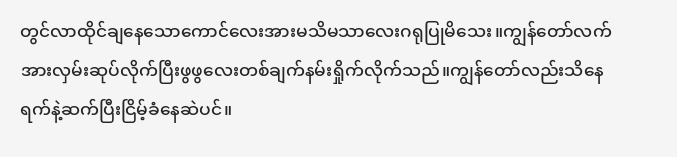တွင်လာထိုင်ချနေသောကောင်လေးအားမသိမသာလေးဂရုပြုမိသေး။ကျွန်တော်လက်အားလှမ်းဆုပ်လိုက်ပြီးဖွဖွလေးတစ်ချက်နမ်းရှိုက်လိုက်သည်။ကျွန်တော်လည်းသိနေရက်နဲ့ဆက်ပြီးငြိမ့်ခံနေဆဲပင်။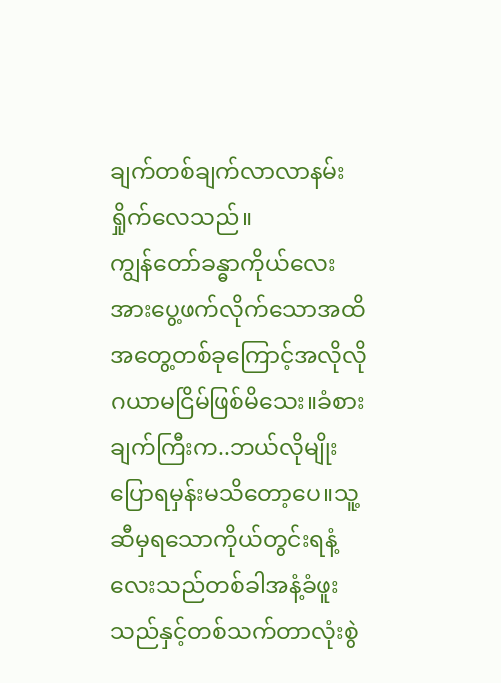ချက်တစ်ချက်လာလာနမ်းရှိုက်လေသည်။
ကျွန်တော်ခန္ဓာကိုယ်လေးအားပွေ့ဖက်လိုက်သောအထိအတွေ့တစ်ခုကြောင့်အလိုလိုဂယာမငြိမ်ဖြစ်မိသေး။ခံစားချက်ကြီးက..ဘယ်လိုမျိုးပြောရမှန်းမသိတော့ပေ။သူ့ဆီမှရသောကိုယ်တွင်းရနံ့လေးသည်တစ်ခါအနံ့ခံဖူးသည်နှင့်တစ်သက်တာလုံးစွဲ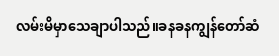လမ်းမိမှာသေချာပါသည်။ခနခနကျွန်တော်ဆံ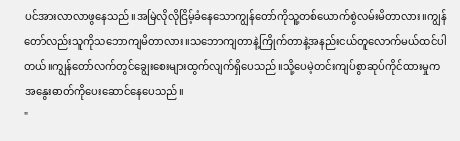ပင်အားလာလာဖွနေသည်။အမြဲလိုလိုငြိမ့်ခံနေသောကျွန်တော်ကိုသူ့တစ်ယောက်စွဲလမ်းမိတာလား။ကျွန်တော်လည်းသူကိုသဘောကျမိတာလား။သဘောကျတာနဲ့ကြိုက်တာနဲ့အနည်းငယ်တူလောက်မယ်ထင်ပါတယ်။ကျွန်တော်လက်တွင်ချွေးစေးများထွက်လျက်ရှိပေသည်။သို့ပေမဲ့တင်းကျပ်စွာဆုပ်ကိုင်ထားမှုကအနွေးဓာတ်ကိုပေးဆောင်နေပေသည်။
"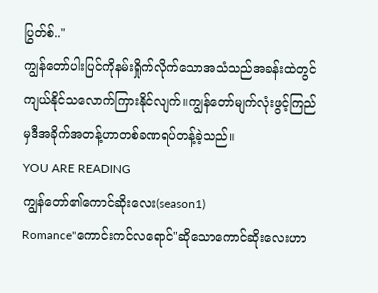ပြွတ်စ်.."
ကျွန်တော်ပါးပြင်ကိုနမ်းရှိုက်လိုက်သောအသံသည်အခန်းထဲတွင်ကျယ်နိုင်သလောက်ကြားနိုင်လျက်။ကျွန်တော်မျက်လုံးဖွင့်ကြည်မှဒီအခိုက်အတန့်ဟာတစ်ခဏရပ်တန့်ခဲ့သည်။
YOU ARE READING
ကျွန်တော်၏ကောင်ဆိုးလေး(season1)
Romance"ကောင်းကင်လရောင်"ဆိုသောကောင်ဆိုးလေးဟာ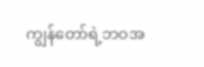ကျွန်တော်ရဲ့ဘဝအ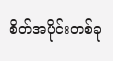စိတ်အပိုင်းတစ်ခု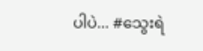ပါပဲ... #သွေးရဲ